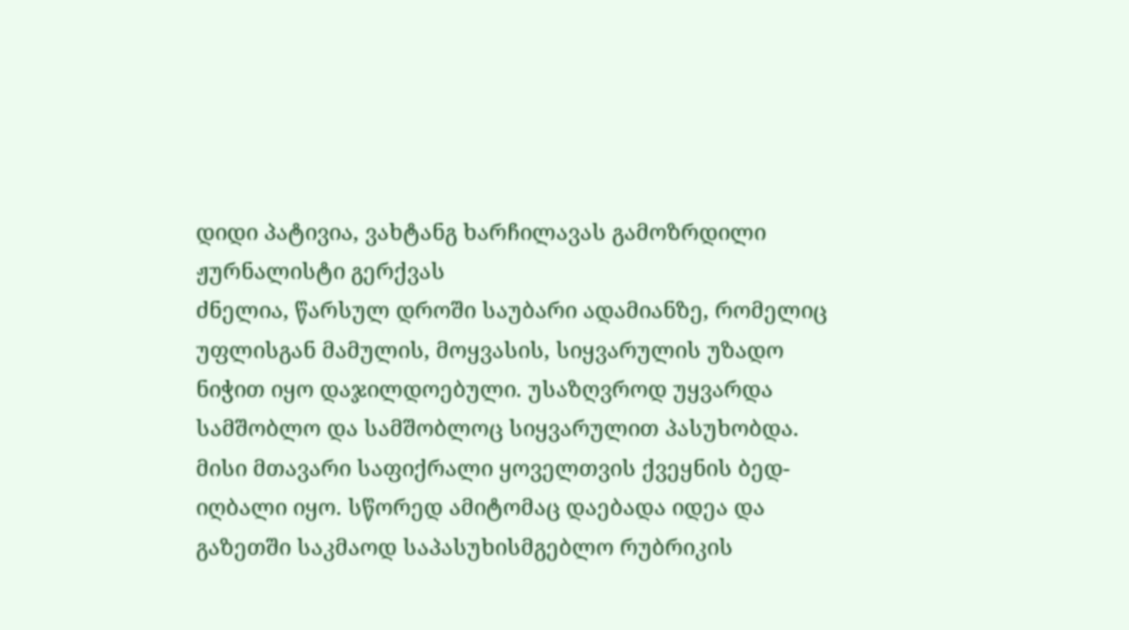დიდი პატივია, ვახტანგ ხარჩილავას გამოზრდილი ჟურნალისტი გერქვას
ძნელია, წარსულ დროში საუბარი ადამიანზე, რომელიც უფლისგან მამულის, მოყვასის, სიყვარულის უზადო ნიჭით იყო დაჯილდოებული. უსაზღვროდ უყვარდა სამშობლო და სამშობლოც სიყვარულით პასუხობდა. მისი მთავარი საფიქრალი ყოველთვის ქვეყნის ბედ-იღბალი იყო. სწორედ ამიტომაც დაებადა იდეა და გაზეთში საკმაოდ საპასუხისმგებლო რუბრიკის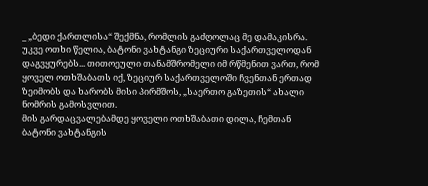_ „ბედი ქართლისა“ შექმნა, რომლის გაძღოლაც მე დამაკისრა.
უკვე ოთხი წელია, ბატონი ვახტანგი ზეციური საქართველოდან დაგვყურებს... თითოეული თანამშრომელი იმ რწმენით ვართ, რომ ყოველ ოთხშაბათს იქ, ზეციურ საქართველოში ჩვენთან ერთად ზეიმობს და ხარობს მისი პირმშოს, „საერთო გაზეთის“ ახალი ნომრის გამოსვლით.
მის გარდაცვალებამდე ყოველი ოთხშაბათი დილა, ჩემთან ბატონი ვახტანგის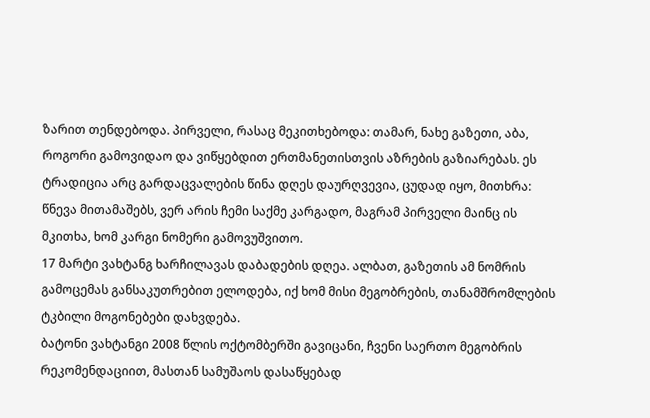ზარით თენდებოდა. პირველი, რასაც მეკითხებოდა: თამარ, ნახე გაზეთი, აბა, როგორი გამოვიდაო და ვიწყებდით ერთმანეთისთვის აზრების გაზიარებას. ეს ტრადიცია არც გარდაცვალების წინა დღეს დაურღვევია, ცუდად იყო, მითხრა: წნევა მითამაშებს, ვერ არის ჩემი საქმე კარგადო, მაგრამ პირველი მაინც ის მკითხა, ხომ კარგი ნომერი გამოვუშვითო.
17 მარტი ვახტანგ ხარჩილავას დაბადების დღეა. ალბათ, გაზეთის ამ ნომრის გამოცემას განსაკუთრებით ელოდება, იქ ხომ მისი მეგობრების, თანამშრომლების ტკბილი მოგონებები დახვდება.
ბატონი ვახტანგი 2008 წლის ოქტომბერში გავიცანი, ჩვენი საერთო მეგობრის რეკომენდაციით, მასთან სამუშაოს დასაწყებად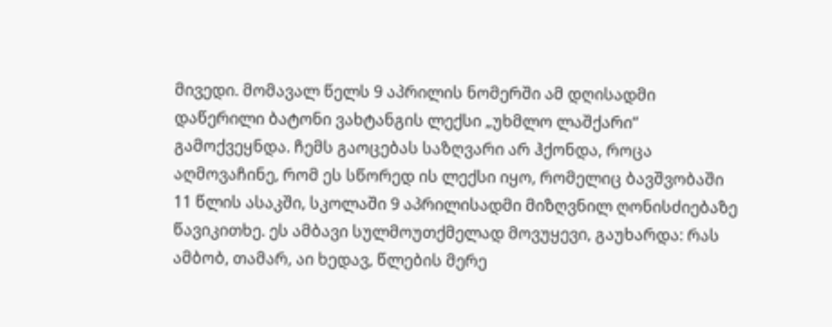მივედი. მომავალ წელს 9 აპრილის ნომერში ამ დღისადმი დაწერილი ბატონი ვახტანგის ლექსი „უხმლო ლაშქარი“ გამოქვეყნდა. ჩემს გაოცებას საზღვარი არ ჰქონდა, როცა აღმოვაჩინე, რომ ეს სწორედ ის ლექსი იყო, რომელიც ბავშვობაში 11 წლის ასაკში, სკოლაში 9 აპრილისადმი მიზღვნილ ღონისძიებაზე წავიკითხე. ეს ამბავი სულმოუთქმელად მოვუყევი, გაუხარდა: რას ამბობ, თამარ, აი ხედავ, წლების მერე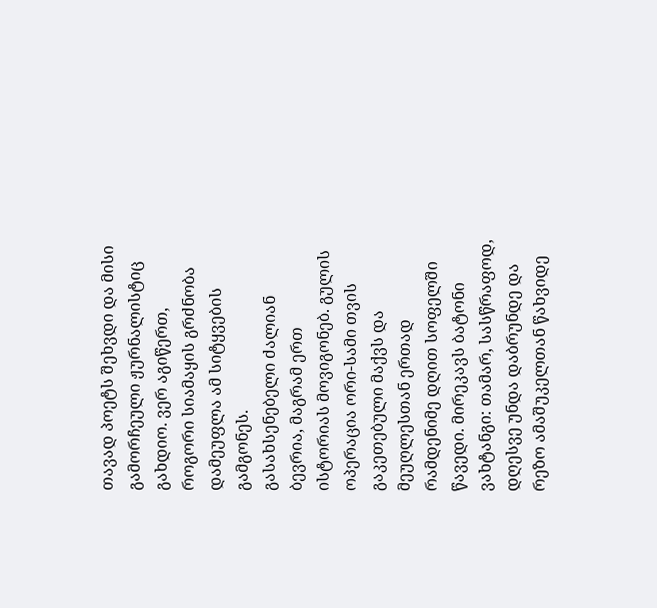თავად პოეტს შეხვდი და მისი გამორჩეული ჟურნალისტიც გახდიო. ვერ აგიწერთ, როგორი სიამაყის გრძნობა დამეუფლა ამ სიტყვების გამგონეს.
გასახსენებელი ძალიან ბევრია, მაგრამ ერთ ისტორიას მოვიგონებ. გულის ოპერაცია ორი-სამი თვის გაკეთებული მაქვს და მეუღლესთან ერთად რამდენიმე დღით სოფელში წავედი. მირეკავს ბატონი ვახტანგი: თამარ, სასწრაფოდ, დღესვე უნდა დაბრუნდე და რეზო ამაშუკელთან წახვიდე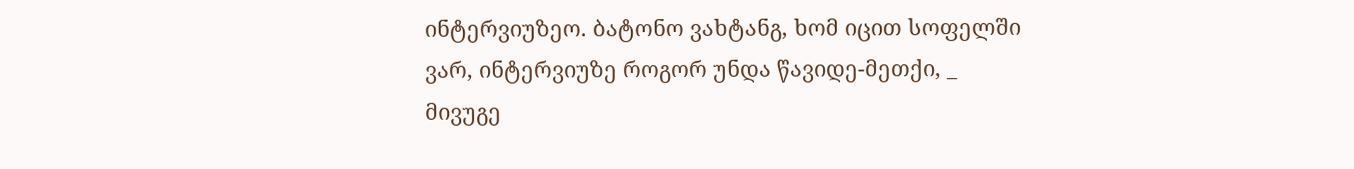ინტერვიუზეო. ბატონო ვახტანგ, ხომ იცით სოფელში ვარ, ინტერვიუზე როგორ უნდა წავიდე-მეთქი, _ მივუგე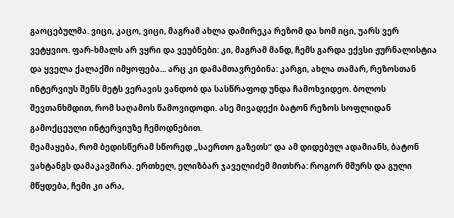გაოცებულმა. ვიცი, კაცო, ვიცი, მაგრამ ახლა დამირეკა რეზომ და ხომ იცი, უარს ვერ ვეტყვიო. ფარ-ხმალს არ ვყრი და ვეუბნები: კი, მაგრამ მანდ, ჩემს გარდა ექვსი ჟურნალისტია და ყველა ქალაქში იმყოფება... არც კი დამამთავრებინა: კარგი, ახლა თამარ, რეზოსთან ინტერვიუს შენს მეტს ვერავის ვანდობ და სასწრაფოდ უნდა ჩამოხვიდეო. ბოლოს შევთანხმდით, რომ საღამოს წამოვიდოდი. ასე მივადექი ბატონ რეზოს სოფლიდან გამოქცეული ინტერვიუზე ჩემოდნებით.
მეამაყება, რომ ბედისწერამ სწორედ „საერთო გაზეთს“ და ამ დიდებულ ადამიანს, ბატონ ვახტანგს დამაკავშირა. ერთხელ, ელიზბარ ჯაველიძემ მითხრა: როგორ მშურს და გული მწყდება, ჩემი კი არა,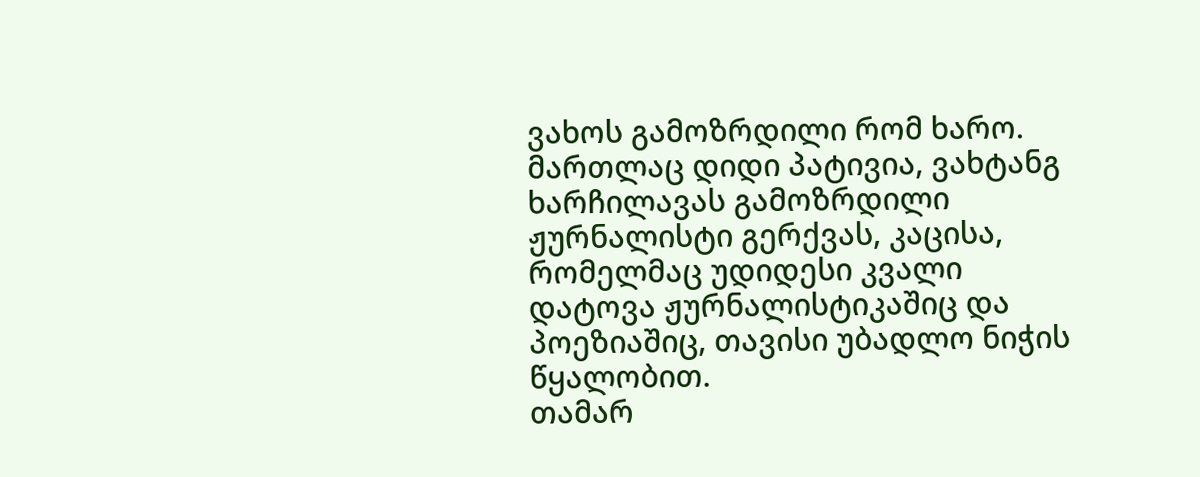ვახოს გამოზრდილი რომ ხარო. მართლაც დიდი პატივია, ვახტანგ ხარჩილავას გამოზრდილი ჟურნალისტი გერქვას, კაცისა, რომელმაც უდიდესი კვალი დატოვა ჟურნალისტიკაშიც და პოეზიაშიც, თავისი უბადლო ნიჭის წყალობით.
თამარ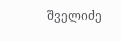შველიძე